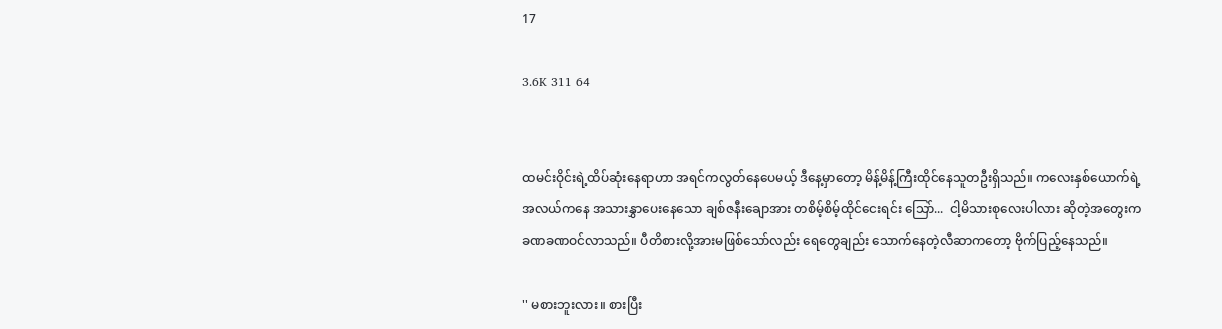17

3.6K 311 64


ထမင်းဝိုင်းရဲ့ထိပ်ဆုံးနေရာဟာ အရင်ကလွတ်နေပေမယ့် ဒီနေ့မှာတော့ မိန့်မိန့်ကြီးထိုင်နေသူတဦးရှိသည်။ ကလေးနှစ်ယောက်ရဲ့အလယ်ကနေ အသားနွှာပေးနေသော ချစ်ဇနီးချောအား တစိမ့်စိမ့်ထိုင်ငေးရင်း သြော်...  ငါ့မိသားစုလေးပါလား ဆိုတဲ့အတွေးက ခဏခဏဝင်လာသည်။ ပီတိစားလို့အားမဖြစ်သော်လည်း ရေတွေချည်း သောက်နေတဲ့လီဆာကတော့ ဗိုက်ပြည့်နေသည်။

'' မစားဘူးလား။ စားပြီး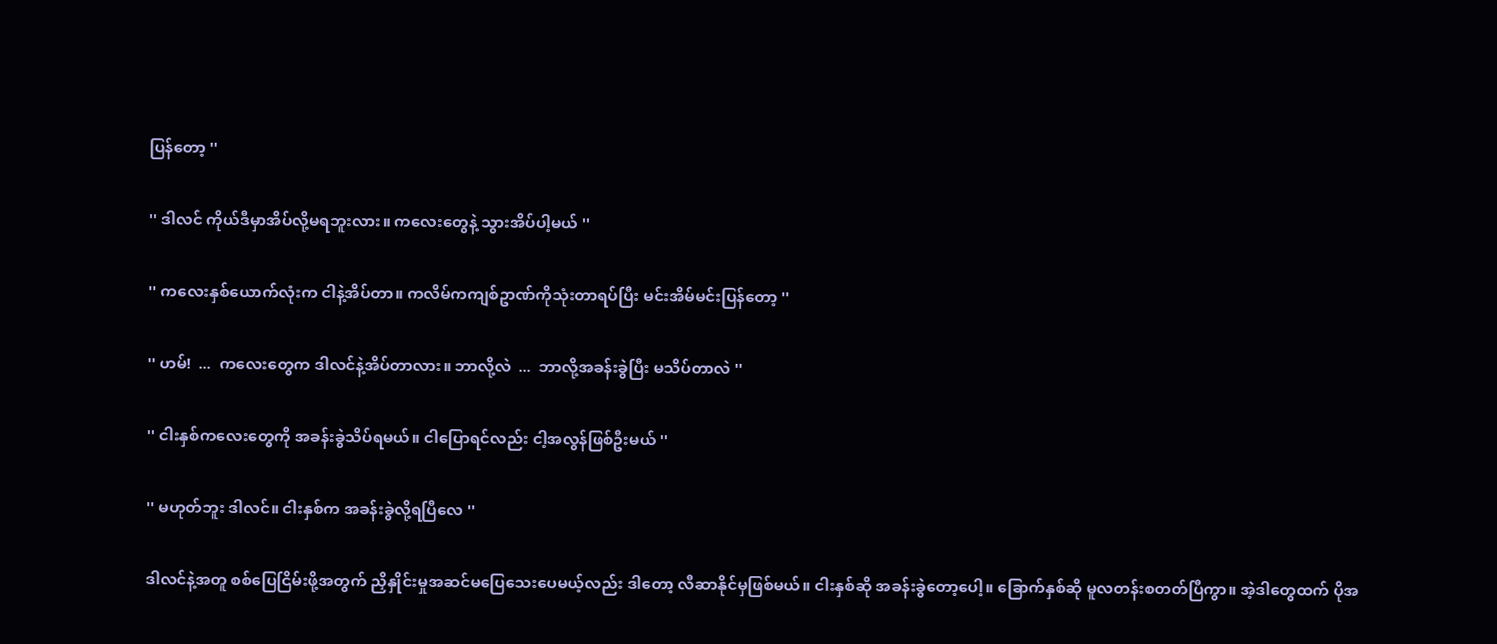ပြန်တော့ ''

'' ဒါလင် ကိုယ်ဒီမှာအိပ်လို့မရဘူးလား။ ကလေးတွေနဲ့ သွားအိပ်ပါ့မယ် ''

'' ကလေးနှစ်ယောက်လုံးက ငါနဲ့အိပ်တာ။ ကလိမ်ကကျစ်ဥာဏ်ကိုသုံးတာရပ်ပြီး မင်းအိမ်မင်းပြန်တော့ ''

'' ဟမ်!  ...  ကလေးတွေက ဒါလင်နဲ့အိပ်တာလား။ ဘာလို့လဲ  ...  ဘာလို့အခန်းခွဲပြီး မသိပ်တာလဲ ''

'' ငါးနှစ်ကလေးတွေကို အခန်းခွဲသိပ်ရမယ်။ ငါပြောရင်လည်း ငါ့အလွန်ဖြစ်ဦးမယ် ''

'' မဟုတ်ဘူး ဒါလင်။ ငါးနှစ်က အခန်းခွဲလို့ရပြီလေ ''

ဒါလင်နဲ့အတူ စစ်ပြေငြိမ်းဖို့အတွက် ညှိနှိုင်းမှုအဆင်မပြေသေးပေမယ့်လည်း ဒါတော့ လီဆာနိုင်မှဖြစ်မယ်။ ငါးနှစ်ဆို အခန်းခွဲတော့ပေါ့။ ခြောက်နှစ်ဆို မူလတန်းစတတ်ပြီကွာ။ အဲ့ဒါတွေထက် ပိုအ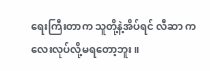ရေးကြီးတာက သူတို့နဲ့အိပ်ရင် လီဆာ ကလေးလုပ်လို့မရတော့ဘူး။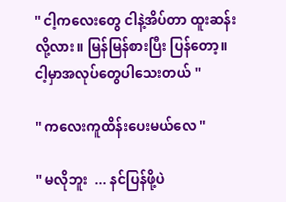'' ငါ့ကလေးတွေ ငါနဲ့အိပ်တာ ထူးဆန်းလို့လား။ မြန်မြန်စားပြီး ပြန်တော့။ ငါ့မှာအလုပ်တွေပါသေးတယ် ''

'' ကလေးကူထိန်းပေးမယ်လေ ''

'' မလိုဘူး  ... နင်ပြန်ဖို့ပဲ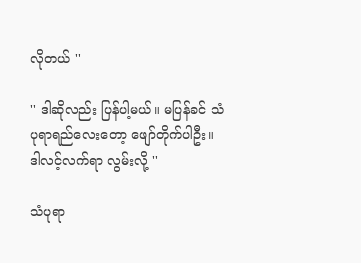လိုတယ် ''

'' ဒါဆိုလည်း ပြန်ပါ့မယ်။ မပြန်ခင် သံပုရာရည်လေးတော့ ဖျော်တိုက်ပါဦး။ ဒါလင့်လက်ရာ လွမ်းလို့ ''

သံပုရာ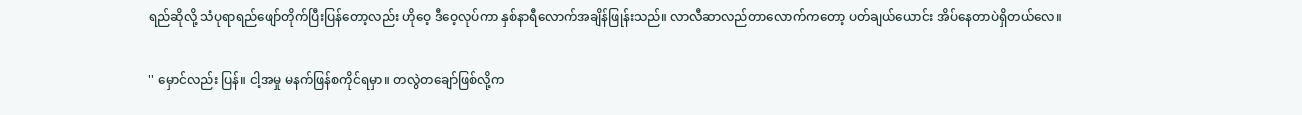ရည်ဆိုလို့ သံပုရာရည်ဖျော်တိုက်ပြီးပြန်တော့လည်း ဟိုဝေ့ ဒီဝေ့လုပ်ကာ နှစ်နာရီလောက်အချိန်ဖြုန်းသည်။ လာလီဆာလည်တာလောက်ကတော့ ပတ်ချယ်ယောင်း အိပ်နေတာပဲရှိတယ်လေ။

'' မှောင်လည်း ပြန်။ ငါ့အမှု မနက်ဖြန်စကိုင်ရမှာ။ တလွဲတချော်ဖြစ်လို့က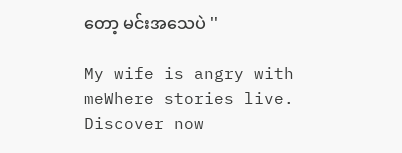တော့ မင်းအသေပဲ ''

My wife is angry with meWhere stories live. Discover now